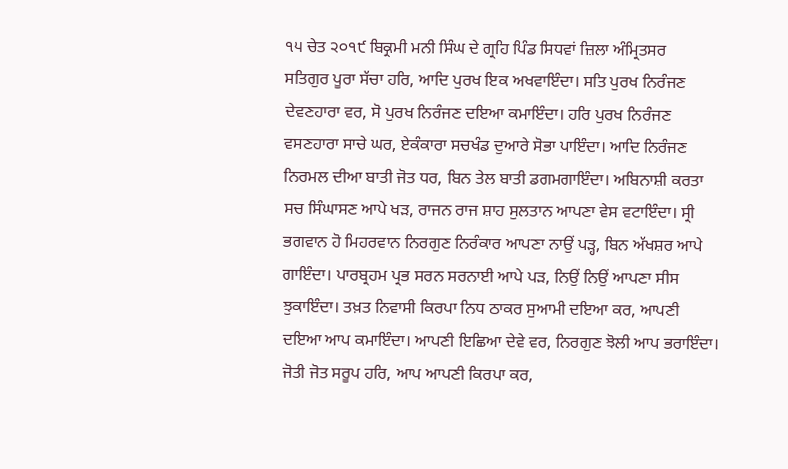੧੫ ਚੇਤ ੨੦੧੯ ਬਿਕ੍ਰਮੀ ਮਨੀ ਸਿੰਘ ਦੇ ਗ੍ਰਹਿ ਪਿੰਡ ਸਿਧਵਾਂ ਜ਼ਿਲਾ ਅੰਮ੍ਰਿਤਸਰ
ਸਤਿਗੁਰ ਪੂਰਾ ਸੱਚਾ ਹਰਿ, ਆਦਿ ਪੁਰਖ ਇਕ ਅਖਵਾਇੰਦਾ। ਸਤਿ ਪੁਰਖ ਨਿਰੰਜਣ ਦੇਵਣਹਾਰਾ ਵਰ, ਸੋ ਪੁਰਖ ਨਿਰੰਜਣ ਦਇਆ ਕਮਾਇੰਦਾ। ਹਰਿ ਪੁਰਖ ਨਿਰੰਜਣ ਵਸਣਹਾਰਾ ਸਾਚੇ ਘਰ, ਏਕੰਕਾਰਾ ਸਚਖੰਡ ਦੁਆਰੇ ਸੋਭਾ ਪਾਇੰਦਾ। ਆਦਿ ਨਿਰੰਜਣ ਨਿਰਮਲ ਦੀਆ ਬਾਤੀ ਜੋਤ ਧਰ, ਬਿਨ ਤੇਲ ਬਾਤੀ ਡਗਮਗਾਇੰਦਾ। ਅਬਿਨਾਸ਼ੀ ਕਰਤਾ ਸਚ ਸਿੰਘਾਸਣ ਆਪੇ ਖੜ, ਰਾਜਨ ਰਾਜ ਸ਼ਾਹ ਸੁਲਤਾਨ ਆਪਣਾ ਵੇਸ ਵਟਾਇੰਦਾ। ਸ੍ਰੀ ਭਗਵਾਨ ਹੋ ਮਿਹਰਵਾਨ ਨਿਰਗੁਣ ਨਿਰੰਕਾਰ ਆਪਣਾ ਨਾਉਂ ਪੜ੍ਹ, ਬਿਨ ਅੱਖਸ਼ਰ ਆਪੇ ਗਾਇੰਦਾ। ਪਾਰਬ੍ਰਹਮ ਪ੍ਰਭ ਸਰਨ ਸਰਨਾਈ ਆਪੇ ਪੜ, ਨਿਉਂ ਨਿਉਂ ਆਪਣਾ ਸੀਸ ਝੁਕਾਇੰਦਾ। ਤਖ਼ਤ ਨਿਵਾਸੀ ਕਿਰਪਾ ਨਿਧ ਠਾਕਰ ਸੁਆਮੀ ਦਇਆ ਕਰ, ਆਪਣੀ ਦਇਆ ਆਪ ਕਮਾਇੰਦਾ। ਆਪਣੀ ਇਛਿਆ ਦੇਵੇ ਵਰ, ਨਿਰਗੁਣ ਝੋਲੀ ਆਪ ਭਰਾਇੰਦਾ। ਜੋਤੀ ਜੋਤ ਸਰੂਪ ਹਰਿ, ਆਪ ਆਪਣੀ ਕਿਰਪਾ ਕਰ,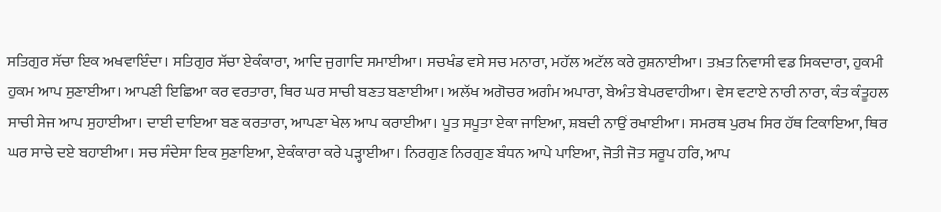ਸਤਿਗੁਰ ਸੱਚਾ ਇਕ ਅਖਵਾਇੰਦਾ। ਸਤਿਗੁਰ ਸੱਚਾ ਏਕੰਕਾਰਾ, ਆਦਿ ਜੁਗਾਦਿ ਸਮਾਈਆ। ਸਚਖੰਡ ਵਸੇ ਸਚ ਮਨਾਰਾ, ਮਹੱਲ ਅਟੱਲ ਕਰੇ ਰੁਸ਼ਨਾਈਆ। ਤਖ਼ਤ ਨਿਵਾਸੀ ਵਡ ਸਿਕਦਾਰਾ, ਹੁਕਮੀ ਹੁਕਮ ਆਪ ਸੁਣਾਈਆ। ਆਪਣੀ ਇਛਿਆ ਕਰ ਵਰਤਾਰਾ, ਥਿਰ ਘਰ ਸਾਚੀ ਬਣਤ ਬਣਾਈਆ। ਅਲੱਖ ਅਗੋਚਰ ਅਗੰਮ ਅਪਾਰਾ, ਬੇਅੰਤ ਬੇਪਰਵਾਹੀਆ। ਵੇਸ ਵਟਾਏ ਨਾਰੀ ਨਾਰਾ, ਕੰਤ ਕੰਤੂਹਲ ਸਾਚੀ ਸੇਜ ਆਪ ਸੁਹਾਈਆ। ਦਾਈ ਦਾਇਆ ਬਣ ਕਰਤਾਰਾ, ਆਪਣਾ ਖੇਲ ਆਪ ਕਰਾਈਆ। ਪੂਤ ਸਪੂਤਾ ਏਕਾ ਜਾਇਆ, ਸ਼ਬਦੀ ਨਾਉਂ ਰਖਾਈਆ। ਸਮਰਥ ਪੁਰਖ ਸਿਰ ਹੱਥ ਟਿਕਾਇਆ, ਥਿਰ ਘਰ ਸਾਚੇ ਦਏ ਬਹਾਈਆ। ਸਚ ਸੰਦੇਸਾ ਇਕ ਸੁਣਾਇਆ, ਏਕੰਕਾਰਾ ਕਰੇ ਪੜ੍ਹਾਈਆ। ਨਿਰਗੁਣ ਨਿਰਗੁਣ ਬੰਧਨ ਆਪੇ ਪਾਇਆ, ਜੋਤੀ ਜੋਤ ਸਰੂਪ ਹਰਿ, ਆਪ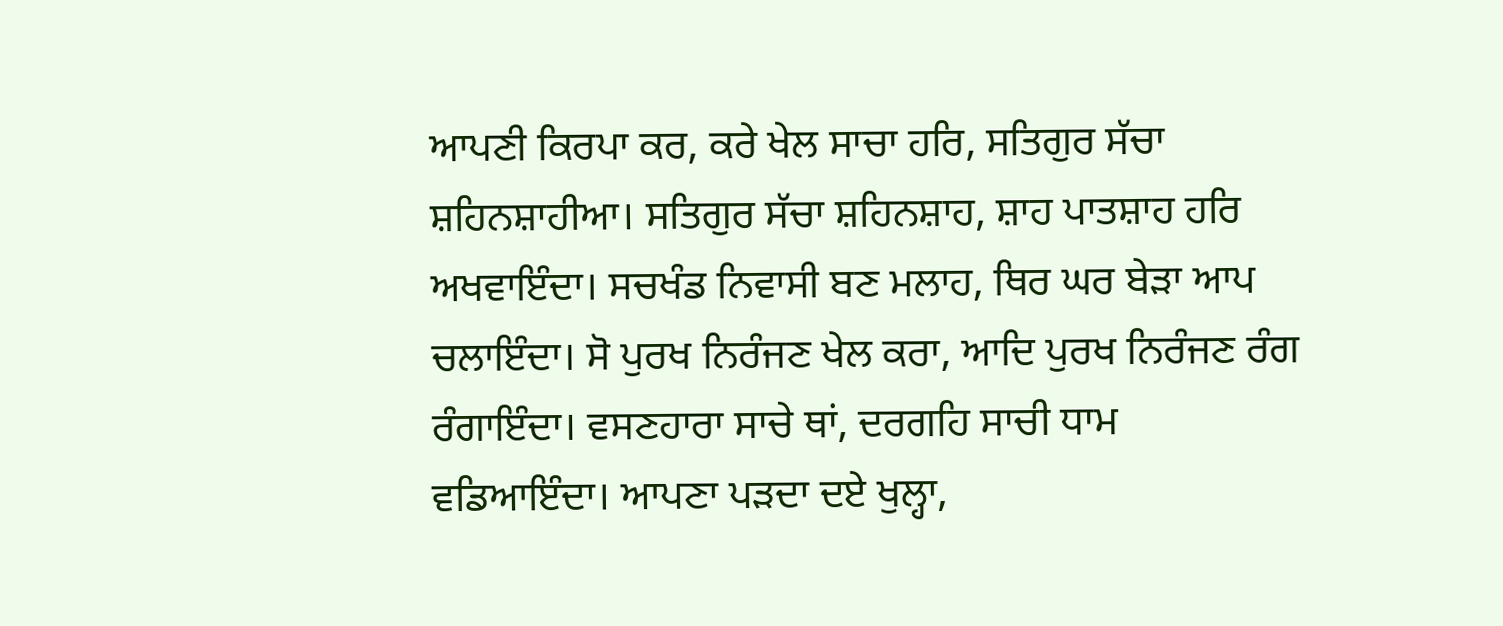ਆਪਣੀ ਕਿਰਪਾ ਕਰ, ਕਰੇ ਖੇਲ ਸਾਚਾ ਹਰਿ, ਸਤਿਗੁਰ ਸੱਚਾ ਸ਼ਹਿਨਸ਼ਾਹੀਆ। ਸਤਿਗੁਰ ਸੱਚਾ ਸ਼ਹਿਨਸ਼ਾਹ, ਸ਼ਾਹ ਪਾਤਸ਼ਾਹ ਹਰਿ ਅਖਵਾਇੰਦਾ। ਸਚਖੰਡ ਨਿਵਾਸੀ ਬਣ ਮਲਾਹ, ਥਿਰ ਘਰ ਬੇੜਾ ਆਪ ਚਲਾਇੰਦਾ। ਸੋ ਪੁਰਖ ਨਿਰੰਜਣ ਖੇਲ ਕਰਾ, ਆਦਿ ਪੁਰਖ ਨਿਰੰਜਣ ਰੰਗ ਰੰਗਾਇੰਦਾ। ਵਸਣਹਾਰਾ ਸਾਚੇ ਥਾਂ, ਦਰਗਹਿ ਸਾਚੀ ਧਾਮ ਵਡਿਆਇੰਦਾ। ਆਪਣਾ ਪੜਦਾ ਦਏ ਖੁਲ੍ਹਾ,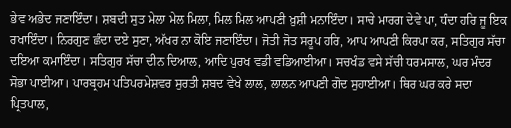ਭੇਵ ਅਭੇਦ ਜਣਾਇੰਦਾ। ਸ਼ਬਦੀ ਸੁਤ ਮੇਲਾ ਮੇਲ ਮਿਲਾ, ਮਿਲ ਮਿਲ ਆਪਣੀ ਖ਼ੁਸ਼ੀ ਮਨਾਇੰਦਾ। ਸਾਚੇ ਮਾਰਗ ਦੇਵੇ ਪਾ, ਧੰਦਾ ਹਰਿ ਜੂ ਇਕ ਰਖਾਇੰਦਾ। ਨਿਰਗੁਣ ਛੰਦਾ ਦਏ ਸੁਣਾ, ਅੱਖਰ ਨਾ ਕੋਇ ਜਣਾਇੰਦਾ। ਜੋਤੀ ਜੋਤ ਸਰੂਪ ਹਰਿ, ਆਪ ਆਪਣੀ ਕਿਰਪਾ ਕਰ, ਸਤਿਗੁਰ ਸੱਚਾ ਦਇਆ ਕਮਾਇੰਦਾ। ਸਤਿਗੁਰ ਸੱਚਾ ਦੀਨ ਦਿਆਲ, ਆਦਿ ਪੁਰਖ ਵਡੀ ਵਡਿਆਈਆ। ਸਚਖੰਡ ਵਸੇ ਸੱਚੀ ਧਰਮਸਾਲ, ਘਰ ਮੰਦਰ ਸੋਭਾ ਪਾਈਆ। ਪਾਰਬ੍ਰਹਮ ਪਤਿਪਰਮੇਸ਼ਵਰ ਸੁਰਤੀ ਸ਼ਬਦ ਵੇਖੇ ਲਾਲ, ਲਾਲਨ ਆਪਣੀ ਗੋਦ ਸੁਹਾਈਆ। ਥਿਰ ਘਰ ਕਰੇ ਸਦਾ ਪ੍ਰਿਤਪਾਲ,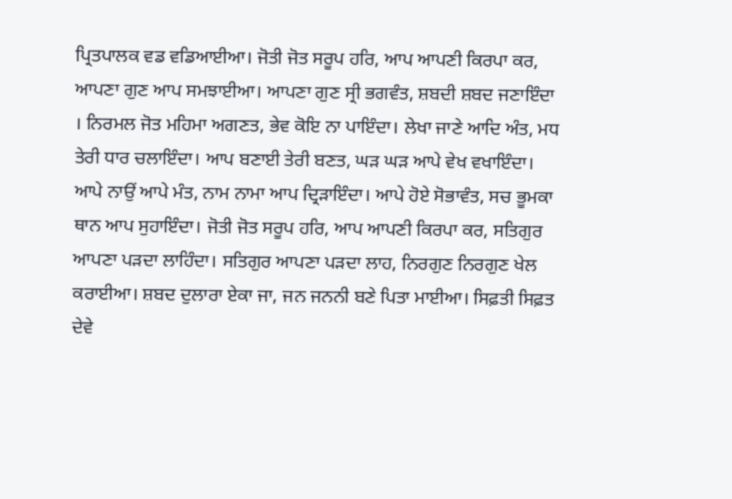ਪ੍ਰਿਤਪਾਲਕ ਵਡ ਵਡਿਆਈਆ। ਜੋਤੀ ਜੋਤ ਸਰੂਪ ਹਰਿ, ਆਪ ਆਪਣੀ ਕਿਰਪਾ ਕਰ, ਆਪਣਾ ਗੁਣ ਆਪ ਸਮਝਾਈਆ। ਆਪਣਾ ਗੁਣ ਸ੍ਰੀ ਭਗਵੰਤ, ਸ਼ਬਦੀ ਸ਼ਬਦ ਜਣਾਇੰਦਾ । ਨਿਰਮਲ ਜੋਤ ਮਹਿਮਾ ਅਗਣਤ, ਭੇਵ ਕੋਇ ਨਾ ਪਾਇੰਦਾ। ਲੇਖਾ ਜਾਣੇ ਆਦਿ ਅੰਤ, ਮਧ ਤੇਰੀ ਧਾਰ ਚਲਾਇੰਦਾ। ਆਪ ਬਣਾਈ ਤੇਰੀ ਬਣਤ, ਘੜ ਘੜ ਆਪੇ ਵੇਖ ਵਖਾਇੰਦਾ। ਆਪੇ ਨਾਉਂ ਆਪੇ ਮੰਤ, ਨਾਮ ਨਾਮਾ ਆਪ ਦ੍ਰਿੜਾਇੰਦਾ। ਆਪੇ ਹੋਏ ਸੋਭਾਵੰਤ, ਸਚ ਭੂਮਕਾ ਥਾਨ ਆਪ ਸੁਹਾਇੰਦਾ। ਜੋਤੀ ਜੋਤ ਸਰੂਪ ਹਰਿ, ਆਪ ਆਪਣੀ ਕਿਰਪਾ ਕਰ, ਸਤਿਗੁਰ ਆਪਣਾ ਪੜਦਾ ਲਾਹਿੰਦਾ। ਸਤਿਗੁਰ ਆਪਣਾ ਪੜਦਾ ਲਾਹ, ਨਿਰਗੁਣ ਨਿਰਗੁਣ ਖੇਲ ਕਰਾਈਆ। ਸ਼ਬਦ ਦੁਲਾਰਾ ਏਕਾ ਜਾ, ਜਨ ਜਨਨੀ ਬਣੇ ਪਿਤਾ ਮਾਈਆ। ਸਿਫ਼ਤੀ ਸਿਫ਼ਤ ਦੇਵੇ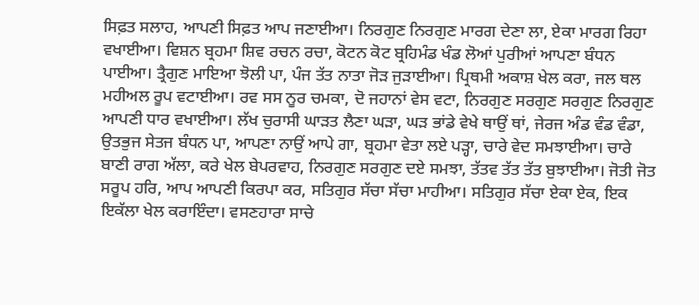ਸਿਫ਼ਤ ਸਲਾਹ, ਆਪਣੀ ਸਿਫ਼ਤ ਆਪ ਜਣਾਈਆ। ਨਿਰਗੁਣ ਨਿਰਗੁਣ ਮਾਰਗ ਦੇਣਾ ਲਾ, ਏਕਾ ਮਾਰਗ ਰਿਹਾ ਵਖਾਈਆ। ਵਿਸ਼ਨ ਬ੍ਰਹਮਾ ਸ਼ਿਵ ਰਚਨ ਰਚਾ, ਕੋਟਨ ਕੋਟ ਬ੍ਰਹਿਮੰਡ ਖੰਡ ਲੋਆਂ ਪੁਰੀਆਂ ਆਪਣਾ ਬੰਧਨ ਪਾਈਆ। ਤ੍ਰੈਗੁਣ ਮਾਇਆ ਝੋਲੀ ਪਾ, ਪੰਜ ਤੱਤ ਨਾਤਾ ਜੋੜ ਜੁੜਾਈਆ। ਪ੍ਰਿਥਮੀ ਅਕਾਸ਼ ਖੇਲ ਕਰਾ, ਜਲ ਥਲ ਮਹੀਅਲ ਰੂਪ ਵਟਾਈਆ। ਰਵ ਸਸ ਨੂਰ ਚਮਕਾ, ਦੋ ਜਹਾਨਾਂ ਵੇਸ ਵਟਾ, ਨਿਰਗੁਣ ਸਰਗੁਣ ਸਰਗੁਣ ਨਿਰਗੁਣ ਆਪਣੀ ਧਾਰ ਵਖਾਈਆ। ਲੱਖ ਚੁਰਾਸੀ ਘਾੜਤ ਲੈਣਾ ਘੜਾ, ਘੜ ਭਾਂਡੇ ਵੇਖੇ ਥਾਉਂ ਥਾਂ, ਜੇਰਜ ਅੰਡ ਵੰਡ ਵੰਡਾ, ਉਤਭੁਜ ਸੇਤਜ ਬੰਧਨ ਪਾ, ਆਪਣਾ ਨਾਉਂ ਆਪੇ ਗਾ, ਬ੍ਰਹਮਾ ਵੇਤਾ ਲਏ ਪੜ੍ਹਾ, ਚਾਰੇ ਵੇਦ ਸਮਝਾਈਆ। ਚਾਰੇ ਬਾਣੀ ਰਾਗ ਅੱਲਾ, ਕਰੇ ਖੇਲ ਬੇਪਰਵਾਹ, ਨਿਰਗੁਣ ਸਰਗੁਣ ਦਏ ਸਮਝਾ, ਤੱਤਵ ਤੱਤ ਤੱਤ ਬੁਝਾਈਆ। ਜੋਤੀ ਜੋਤ ਸਰੂਪ ਹਰਿ, ਆਪ ਆਪਣੀ ਕਿਰਪਾ ਕਰ, ਸਤਿਗੁਰ ਸੱਚਾ ਸੱਚਾ ਮਾਹੀਆ। ਸਤਿਗੁਰ ਸੱਚਾ ਏਕਾ ਏਕ, ਇਕ ਇਕੱਲਾ ਖੇਲ ਕਰਾਇੰਦਾ। ਵਸਣਹਾਰਾ ਸਾਚੇ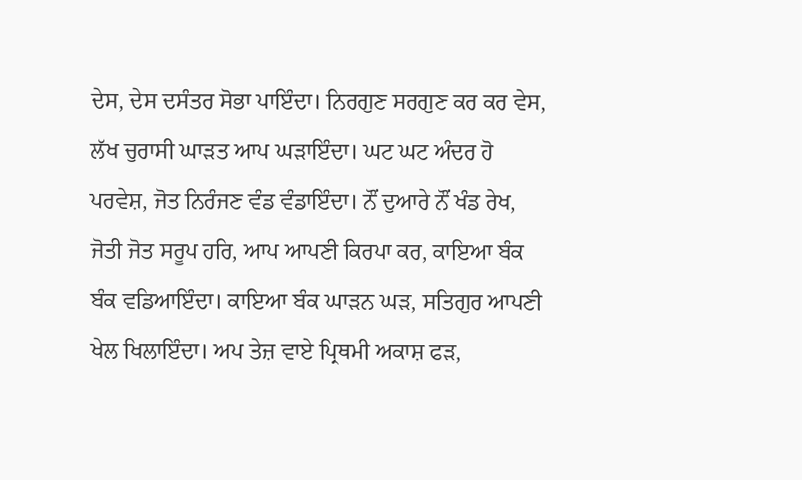ਦੇਸ, ਦੇਸ ਦਸੰਤਰ ਸੋਭਾ ਪਾਇੰਦਾ। ਨਿਰਗੁਣ ਸਰਗੁਣ ਕਰ ਕਰ ਵੇਸ, ਲੱਖ ਚੁਰਾਸੀ ਘਾੜਤ ਆਪ ਘੜਾਇੰਦਾ। ਘਟ ਘਟ ਅੰਦਰ ਹੋ ਪਰਵੇਸ਼, ਜੋਤ ਨਿਰੰਜਣ ਵੰਡ ਵੰਡਾਇੰਦਾ। ਨੌਂ ਦੁਆਰੇ ਨੌਂ ਖੰਡ ਰੇਖ, ਜੋਤੀ ਜੋਤ ਸਰੂਪ ਹਰਿ, ਆਪ ਆਪਣੀ ਕਿਰਪਾ ਕਰ, ਕਾਇਆ ਬੰਕ ਬੰਕ ਵਡਿਆਇੰਦਾ। ਕਾਇਆ ਬੰਕ ਘਾੜਨ ਘੜ, ਸਤਿਗੁਰ ਆਪਣੀ ਖੇਲ ਖਿਲਾਇੰਦਾ। ਅਪ ਤੇਜ਼ ਵਾਏ ਪ੍ਰਿਥਮੀ ਅਕਾਸ਼ ਫੜ,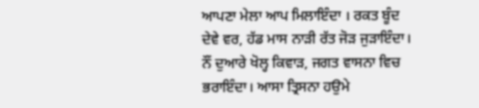ਆਪਣਾ ਮੇਲਾ ਆਪ ਮਿਲਾਇੰਦਾ । ਰਕਤ ਬੂੰਦ ਦੇਵੇ ਵਰ, ਹੱਡ ਮਾਸ ਨਾੜੀ ਰੱਤ ਜੋੜ ਜੁੜਾਇੰਦਾ। ਨੌਂ ਦੁਆਰੇ ਖੋਲ੍ਹ ਕਿਵਾੜ, ਜਗਤ ਵਾਸਨਾ ਵਿਚ ਭਰਾਇੰਦਾ। ਆਸਾ ਤ੍ਰਿਸਨਾ ਹਉਮੇ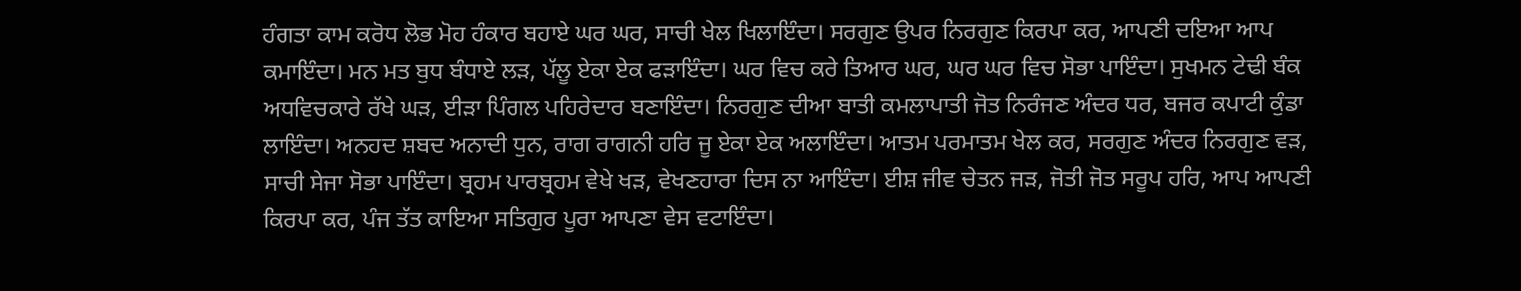ਹੰਗਤਾ ਕਾਮ ਕਰੋਧ ਲੋਭ ਮੋਹ ਹੰਕਾਰ ਬਹਾਏ ਘਰ ਘਰ, ਸਾਚੀ ਖੇਲ ਖਿਲਾਇੰਦਾ। ਸਰਗੁਣ ਉਪਰ ਨਿਰਗੁਣ ਕਿਰਪਾ ਕਰ, ਆਪਣੀ ਦਇਆ ਆਪ ਕਮਾਇੰਦਾ। ਮਨ ਮਤ ਬੁਧ ਬੰਧਾਏ ਲੜ, ਪੱਲੂ ਏਕਾ ਏਕ ਫੜਾਇੰਦਾ। ਘਰ ਵਿਚ ਕਰੇ ਤਿਆਰ ਘਰ, ਘਰ ਘਰ ਵਿਚ ਸੋਭਾ ਪਾਇੰਦਾ। ਸੁਖਮਨ ਟੇਢੀ ਬੰਕ ਅਧਵਿਚਕਾਰੇ ਰੱਖੇ ਘੜ, ਈੜਾ ਪਿੰਗਲ ਪਹਿਰੇਦਾਰ ਬਣਾਇੰਦਾ। ਨਿਰਗੁਣ ਦੀਆ ਬਾਤੀ ਕਮਲਾਪਾਤੀ ਜੋਤ ਨਿਰੰਜਣ ਅੰਦਰ ਧਰ, ਬਜਰ ਕਪਾਟੀ ਕੁੰਡਾ ਲਾਇੰਦਾ। ਅਨਹਦ ਸ਼ਬਦ ਅਨਾਦੀ ਧੁਨ, ਰਾਗ ਰਾਗਨੀ ਹਰਿ ਜੂ ਏਕਾ ਏਕ ਅਲਾਇੰਦਾ। ਆਤਮ ਪਰਮਾਤਮ ਖੇਲ ਕਰ, ਸਰਗੁਣ ਅੰਦਰ ਨਿਰਗੁਣ ਵੜ, ਸਾਚੀ ਸੇਜਾ ਸੋਭਾ ਪਾਇੰਦਾ। ਬ੍ਰਹਮ ਪਾਰਬ੍ਰਹਮ ਵੇਖੇ ਖੜ, ਵੇਖਣਹਾਰਾ ਦਿਸ ਨਾ ਆਇੰਦਾ। ਈਸ਼ ਜੀਵ ਚੇਤਨ ਜੜ, ਜੋਤੀ ਜੋਤ ਸਰੂਪ ਹਰਿ, ਆਪ ਆਪਣੀ ਕਿਰਪਾ ਕਰ, ਪੰਜ ਤੱਤ ਕਾਇਆ ਸਤਿਗੁਰ ਪੂਰਾ ਆਪਣਾ ਵੇਸ ਵਟਾਇੰਦਾ।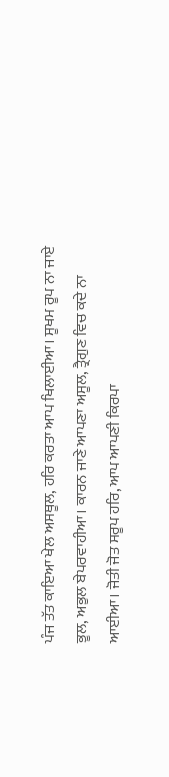ਪੰਜ ਤੱਤ ਕਾਇਆ ਖੇਲ ਅਸਥੂਲ, ਹਰਿ ਕਰਤਾ ਆਪ ਖਿਲਾਈਆ। ਸੂਖਮ ਰੂਪ ਨਾ ਜਾਏ ਭੂਲ, ਅਭੁਲ ਬੇਪਰਵਾਹੀਆ। ਕਾਰਨ ਜਾਣੇ ਆਪਣਾ ਅਸੂਲ, ਤ੍ਰੈਗੁਣ ਵਿਚ ਕਦੇ ਨਾ ਆਈਆ। ਜੋਤੀ ਜੋਤ ਸਰੂਪ ਹਰਿ, ਆਪ ਆਪਣੀ ਕਿਰਪਾ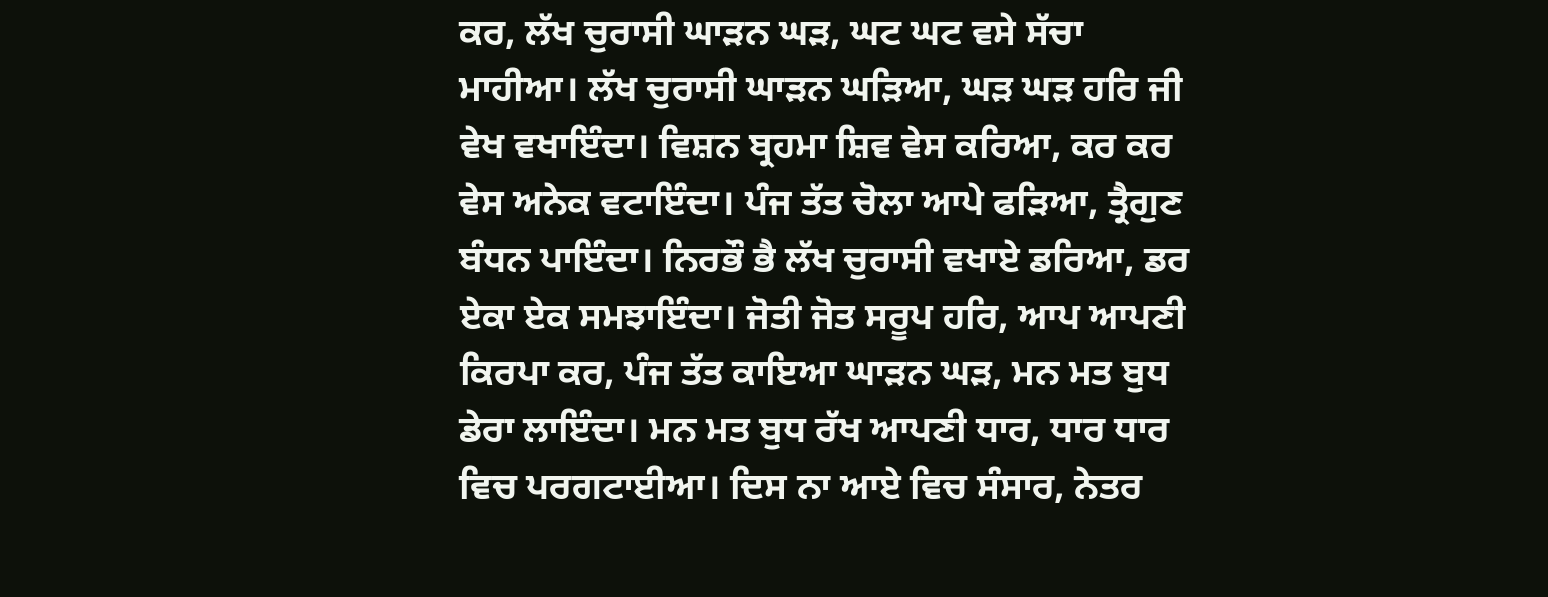ਕਰ, ਲੱਖ ਚੁਰਾਸੀ ਘਾੜਨ ਘੜ, ਘਟ ਘਟ ਵਸੇ ਸੱਚਾ ਮਾਹੀਆ। ਲੱਖ ਚੁਰਾਸੀ ਘਾੜਨ ਘੜਿਆ, ਘੜ ਘੜ ਹਰਿ ਜੀ ਵੇਖ ਵਖਾਇੰਦਾ। ਵਿਸ਼ਨ ਬ੍ਰਹਮਾ ਸ਼ਿਵ ਵੇਸ ਕਰਿਆ, ਕਰ ਕਰ ਵੇਸ ਅਨੇਕ ਵਟਾਇੰਦਾ। ਪੰਜ ਤੱਤ ਚੋਲਾ ਆਪੇ ਫੜਿਆ, ਤ੍ਰੈਗੁਣ ਬੰਧਨ ਪਾਇੰਦਾ। ਨਿਰਭੌ ਭੈ ਲੱਖ ਚੁਰਾਸੀ ਵਖਾਏ ਡਰਿਆ, ਡਰ ਏਕਾ ਏਕ ਸਮਝਾਇੰਦਾ। ਜੋਤੀ ਜੋਤ ਸਰੂਪ ਹਰਿ, ਆਪ ਆਪਣੀ ਕਿਰਪਾ ਕਰ, ਪੰਜ ਤੱਤ ਕਾਇਆ ਘਾੜਨ ਘੜ, ਮਨ ਮਤ ਬੁਧ ਡੇਰਾ ਲਾਇੰਦਾ। ਮਨ ਮਤ ਬੁਧ ਰੱਖ ਆਪਣੀ ਧਾਰ, ਧਾਰ ਧਾਰ ਵਿਚ ਪਰਗਟਾਈਆ। ਦਿਸ ਨਾ ਆਏ ਵਿਚ ਸੰਸਾਰ, ਨੇਤਰ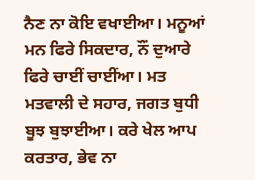ਨੈਣ ਨਾ ਕੋਇ ਵਖਾਈਆ। ਮਨੂਆਂ ਮਨ ਫਿਰੇ ਸਿਕਦਾਰ, ਨੌਂ ਦੁਆਰੇ ਫਿਰੇ ਚਾਈਂ ਚਾਈਂਆ। ਮਤ ਮਤਵਾਲੀ ਦੇ ਸਹਾਰ, ਜਗਤ ਬੁਧੀ ਬੂਝ ਬੁਝਾਈਆ। ਕਰੇ ਖੇਲ ਆਪ ਕਰਤਾਰ, ਭੇਵ ਨਾ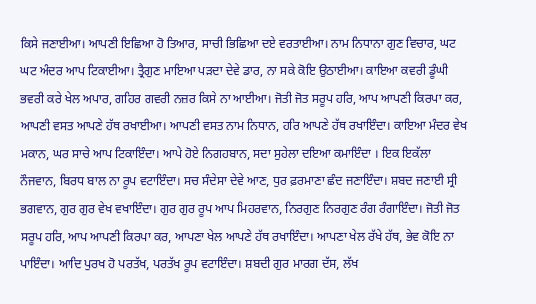ਕਿਸੇ ਜਣਾਈਆ। ਆਪਣੀ ਇਛਿਆ ਹੋ ਤਿਆਰ, ਸਾਚੀ ਭਿਛਿਆ ਦਏ ਵਰਤਾਈਆ। ਨਾਮ ਨਿਧਾਨਾ ਗੁਣ ਵਿਚਾਰ, ਘਟ ਘਟ ਅੰਦਰ ਆਪ ਟਿਕਾਈਆ। ਤ੍ਰੈਗੁਣ ਮਾਇਆ ਪੜਦਾ ਦੇਵੇ ਡਾਰ, ਨਾ ਸਕੇ ਕੋਇ ਉਠਾਈਆ। ਕਾਇਆ ਕਵਰੀ ਡੂੰਘੀ ਭਵਰੀ ਕਰੇ ਖੇਲ ਅਪਾਰ, ਗਹਿਰ ਗਵਰੀ ਨਜ਼ਰ ਕਿਸੇ ਨਾ ਆਈਆ। ਜੋਤੀ ਜੋਤ ਸਰੂਪ ਹਰਿ, ਆਪ ਆਪਣੀ ਕਿਰਪਾ ਕਰ, ਆਪਣੀ ਵਸਤ ਆਪਣੇ ਹੱਥ ਰਖਾਈਆ। ਆਪਣੀ ਵਸਤ ਨਾਮ ਨਿਧਾਨ, ਹਰਿ ਆਪਣੇ ਹੱਥ ਰਖਾਇੰਦਾ। ਕਾਇਆ ਮੰਦਰ ਵੇਖ ਮਕਾਨ, ਘਰ ਸਾਚੇ ਆਪ ਟਿਕਾਇੰਦਾ। ਆਪੇ ਹੋਏ ਨਿਗਹਬਾਨ, ਸਦਾ ਸੁਹੇਲਾ ਦਇਆ ਕਮਾਇੰਦਾ । ਇਕ ਇਕੱਲਾ ਨੌਜਵਾਨ, ਬਿਰਧ ਬਾਲ ਨਾ ਰੂਪ ਵਟਾਇੰਦਾ। ਸਚ ਸੰਦੇਸਾ ਦੇਵੇ ਆਣ, ਧੁਰ ਫ਼ਰਮਾਣਾ ਛੰਦ ਜਣਾਇੰਦਾ। ਸ਼ਬਦ ਜਣਾਈ ਸ੍ਰੀ ਭਗਵਾਨ, ਗੁਰ ਗੁਰ ਵੇਖ ਵਖਾਇੰਦਾ। ਗੁਰ ਗੁਰ ਰੂਪ ਆਪ ਮਿਹਰਵਾਨ, ਨਿਰਗੁਣ ਨਿਰਗੁਣ ਰੰਗ ਰੰਗਾਇੰਦਾ। ਜੋਤੀ ਜੋਤ ਸਰੂਪ ਹਰਿ, ਆਪ ਆਪਣੀ ਕਿਰਪਾ ਕਰ, ਆਪਣਾ ਖੇਲ ਆਪਣੇ ਹੱਥ ਰਖਾਇੰਦਾ। ਆਪਣਾ ਖੇਲ ਰੱਖੇ ਹੱਥ, ਭੇਵ ਕੋਇ ਨਾ ਪਾਇੰਦਾ। ਆਦਿ ਪੁਰਖ ਹੋ ਪਰਤੱਖ, ਪਰਤੱਖ ਰੂਪ ਵਟਾਇੰਦਾ। ਸ਼ਬਦੀ ਗੁਰ ਮਾਰਗ ਦੱਸ, ਲੱਖ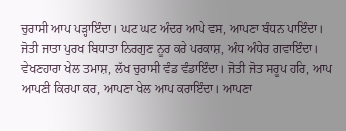ਚੁਰਾਸੀ ਆਪ ਪੜ੍ਹਾਇੰਦਾ। ਘਟ ਘਟ ਅੰਦਰ ਆਪੇ ਵਸ, ਆਪਣਾ ਬੰਧਨ ਪਾਇੰਦਾ। ਜੋਤੀ ਜਾਤਾ ਪੁਰਖ ਬਿਧਾਤਾ ਨਿਰਗੁਣ ਨੂਰ ਕਰੇ ਪਰਕਾਸ਼, ਅੰਧ ਅੰਧੇਰ ਗਵਾਇੰਦਾ। ਵੇਖਣਹਾਰਾ ਖੇਲ ਤਮਾਸ਼, ਲੱਖ ਚੁਰਾਸੀ ਵੰਡ ਵੰਡਾਇੰਦਾ। ਜੋਤੀ ਜੋਤ ਸਰੂਪ ਹਰਿ, ਆਪ ਆਪਣੀ ਕਿਰਪਾ ਕਰ, ਆਪਣਾ ਖੇਲ ਆਪ ਕਰਾਇੰਦਾ। ਆਪਣਾ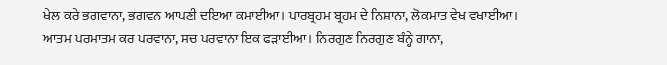ਖੇਲ ਕਰੇ ਭਗਵਾਨਾ, ਭਗਵਨ ਆਪਣੀ ਦਇਆ ਕਮਾਈਆ। ਪਾਰਬ੍ਰਹਮ ਬ੍ਰਹਮ ਦੇ ਨਿਸ਼ਾਨਾ, ਲੋਕਮਾਤ ਵੇਖ ਵਖਾਈਆ। ਆਤਮ ਪਰਮਾਤਮ ਕਰ ਪਰਵਾਨਾ, ਸਚ ਪਰਵਾਨਾ ਇਕ ਫੜਾਈਆ। ਨਿਰਗੁਣ ਨਿਰਗੁਣ ਬੰਨ੍ਹੇ ਗਾਨਾ,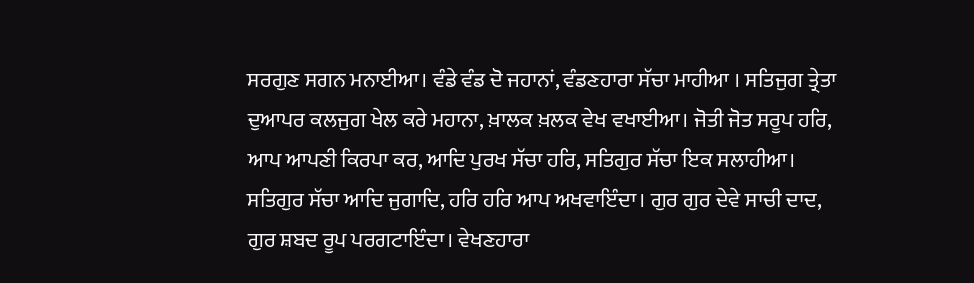ਸਰਗੁਣ ਸਗਨ ਮਨਾਈਆ। ਵੰਡੇ ਵੰਡ ਦੋ ਜਹਾਨਾਂ, ਵੰਡਣਹਾਰਾ ਸੱਚਾ ਮਾਹੀਆ । ਸਤਿਜੁਗ ਤ੍ਰੇਤਾ ਦੁਆਪਰ ਕਲਜੁਗ ਖੇਲ ਕਰੇ ਮਹਾਨਾ, ਖ਼ਾਲਕ ਖ਼ਲਕ ਵੇਖ ਵਖਾਈਆ। ਜੋਤੀ ਜੋਤ ਸਰੂਪ ਹਰਿ, ਆਪ ਆਪਣੀ ਕਿਰਪਾ ਕਰ, ਆਦਿ ਪੁਰਖ ਸੱਚਾ ਹਰਿ, ਸਤਿਗੁਰ ਸੱਚਾ ਇਕ ਸਲਾਹੀਆ। ਸਤਿਗੁਰ ਸੱਚਾ ਆਦਿ ਜੁਗਾਦਿ, ਹਰਿ ਹਰਿ ਆਪ ਅਖਵਾਇੰਦਾ। ਗੁਰ ਗੁਰ ਦੇਵੇ ਸਾਚੀ ਦਾਦ, ਗੁਰ ਸ਼ਬਦ ਰੂਪ ਪਰਗਟਾਇੰਦਾ। ਵੇਖਣਹਾਰਾ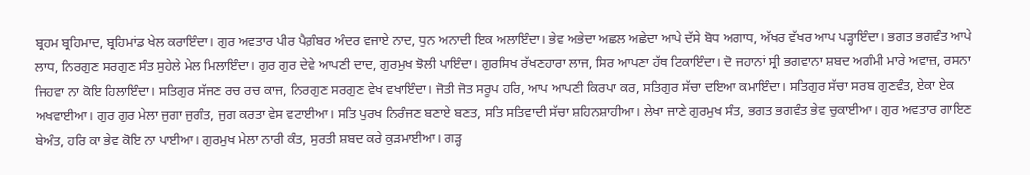ਬ੍ਰਹਮ ਬ੍ਰਹਿਮਾਦ, ਬ੍ਰਹਿਮਾਂਡ ਖੇਲ ਕਰਾਇੰਦਾ। ਗੁਰ ਅਵਤਾਰ ਪੀਰ ਪੈਗ਼ੰਬਰ ਅੰਦਰ ਵਜਾਏ ਨਾਦ, ਧੁਨ ਅਨਾਦੀ ਇਕ ਅਲਾਇੰਦਾ। ਭੇਵ ਅਭੇਦਾ ਅਛਲ ਅਛੇਦਾ ਆਪੇ ਦੱਸੇ ਬੋਧ ਅਗਾਧ, ਅੱਖਰ ਵੱਖਰ ਆਪ ਪੜ੍ਹਾਇੰਦਾ। ਭਗਤ ਭਗਵੰਤ ਆਪੇ ਲਾਧ, ਨਿਰਗੁਣ ਸਰਗੁਣ ਸੰਤ ਸੁਹੇਲੇ ਮੇਲ ਮਿਲਾਇੰਦਾ। ਗੁਰ ਗੁਰ ਦੇਵੇ ਆਪਣੀ ਦਾਦ, ਗੁਰਮੁਖ ਝੋਲੀ ਪਾਇੰਦਾ। ਗੁਰਸਿਖ ਰੱਖਣਹਾਰਾ ਲਾਜ, ਸਿਰ ਆਪਣਾ ਹੱਥ ਟਿਕਾਇੰਦਾ। ਦੋ ਜਹਾਨਾਂ ਸ੍ਰੀ ਭਗਵਾਨਾ ਸ਼ਬਦ ਅਗੰਮੀ ਮਾਰੇ ਅਵਾਜ਼, ਰਸਨਾ ਜਿਹਵਾ ਨਾ ਕੋਇ ਹਿਲਾਇੰਦਾ। ਸਤਿਗੁਰ ਸੱਜਣ ਰਚ ਰਚ ਕਾਜ, ਨਿਰਗੁਣ ਸਰਗੁਣ ਵੇਖ ਵਖਾਇੰਦਾ। ਜੋਤੀ ਜੋਤ ਸਰੂਪ ਹਰਿ, ਆਪ ਆਪਣੀ ਕਿਰਪਾ ਕਰ, ਸਤਿਗੁਰ ਸੱਚਾ ਦਇਆ ਕਮਾਇੰਦਾ। ਸਤਿਗੁਰ ਸੱਚਾ ਸਰਬ ਗੁਣਵੰਤ, ਏਕਾ ਏਕ ਅਖਵਾਈਆ। ਗੁਰ ਗੁਰ ਮੇਲਾ ਜੁਗਾ ਜੁਗੰਤ, ਜੁਗ ਕਰਤਾ ਵੇਸ ਵਟਾਈਆ। ਸਤਿ ਪੁਰਖ ਨਿਰੰਜਣ ਬਣਾਏ ਬਣਤ, ਸਤਿ ਸਤਿਵਾਦੀ ਸੱਚਾ ਸ਼ਹਿਨਸ਼ਾਹੀਆ। ਲੇਖਾ ਜਾਣੇ ਗੁਰਮੁਖ ਸੰਤ, ਭਗਤ ਭਗਵੰਤ ਭੇਵ ਚੁਕਾਈਆ। ਗੁਰ ਅਵਤਾਰ ਗਾਇਣ ਬੇਅੰਤ, ਹਰਿ ਕਾ ਭੇਵ ਕੋਇ ਨਾ ਪਾਈਆ। ਗੁਰਮੁਖ ਮੇਲਾ ਨਾਰੀ ਕੰਤ, ਸੁਰਤੀ ਸ਼ਬਦ ਕਰੇ ਕੁੜਮਾਈਆ। ਗੜ੍ਹ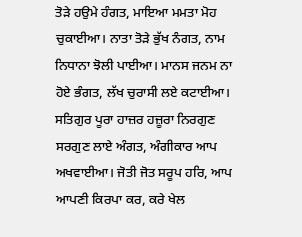ਤੋੜੇ ਹਉਮੇ ਹੰਗਤ, ਮਾਇਆ ਮਮਤਾ ਮੋਹ ਚੁਕਾਈਆ। ਨਾਤਾ ਤੋੜੇ ਭੁੱਖ ਨੰਗਤ, ਨਾਮ ਨਿਧਾਨਾ ਝੋਲੀ ਪਾਈਆ। ਮਾਨਸ ਜਨਮ ਨਾ ਹੋਏ ਭੰਗਤ, ਲੱਖ ਚੁਰਾਸੀ ਲਏ ਕਟਾਈਆ। ਸਤਿਗੁਰ ਪੂਰਾ ਹਾਜ਼ਰ ਹਜ਼ੂਰਾ ਨਿਰਗੁਣ ਸਰਗੁਣ ਲਾਏ ਅੰਗਤ, ਅੰਗੀਕਾਰ ਆਪ ਅਖਵਾਈਆ। ਜੋਤੀ ਜੋਤ ਸਰੂਪ ਹਰਿ, ਆਪ ਆਪਣੀ ਕਿਰਪਾ ਕਰ, ਕਰੇ ਖੇਲ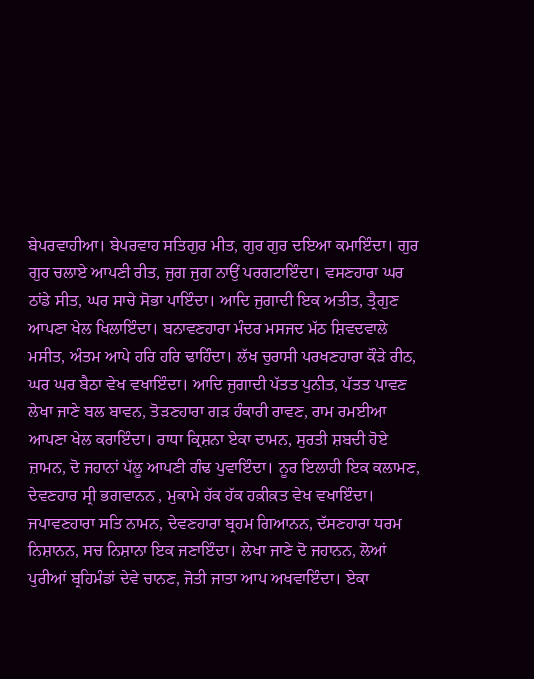ਬੇਪਰਵਾਹੀਆ। ਬੇਪਰਵਾਹ ਸਤਿਗੁਰ ਮੀਤ, ਗੁਰ ਗੁਰ ਦਇਆ ਕਮਾਇੰਦਾ। ਗੁਰ ਗੁਰ ਚਲਾਏ ਆਪਣੀ ਰੀਤ, ਜੁਗ ਜੁਗ ਨਾਉਂ ਪਰਗਟਾਇੰਦਾ। ਵਸਣਹਾਰਾ ਘਰ ਠਾਂਡੇ ਸੀਤ, ਘਰ ਸਾਚੇ ਸੋਭਾ ਪਾਇੰਦਾ। ਆਦਿ ਜੁਗਾਦੀ ਇਕ ਅਤੀਤ, ਤ੍ਰੈਗੁਣ ਆਪਣਾ ਖੇਲ ਖਿਲਾਇੰਦਾ। ਬਨਾਵਣਹਾਰਾ ਮੰਦਰ ਮਸਜਦ ਮੱਠ ਸ਼ਿਵਦਵਾਲੇ ਮਸੀਤ, ਅੰਤਮ ਆਪੇ ਹਰਿ ਹਰਿ ਢਾਹਿੰਦਾ। ਲੱਖ ਚੁਰਾਸੀ ਪਰਖਣਹਾਰਾ ਕੌੜੇ ਰੀਠ, ਘਰ ਘਰ ਬੈਠਾ ਵੇਖ ਵਖਾਇੰਦਾ। ਆਦਿ ਜੁਗਾਦੀ ਪੱਤਤ ਪੁਨੀਤ, ਪੱਤਤ ਪਾਵਣ ਲੇਖਾ ਜਾਣੇ ਬਲ ਬਾਵਨ, ਤੋੜਣਹਾਰਾ ਗੜ ਹੰਕਾਰੀ ਰਾਵਣ, ਰਾਮ ਰਮਈਆ ਆਪਣਾ ਖੇਲ ਕਰਾਇੰਦਾ। ਰਾਧਾ ਕ੍ਰਿਸ਼ਨਾ ਏਕਾ ਦਾਮਨ, ਸੁਰਤੀ ਸ਼ਬਦੀ ਹੋਏ ਜ਼ਾਮਨ, ਦੋ ਜਹਾਨਾਂ ਪੱਲੂ ਆਪਣੀ ਗੰਢ ਪੁਵਾਇੰਦਾ। ਨੂਰ ਇਲਾਹੀ ਇਕ ਕਲਾਮਣ, ਦੇਵਣਹਾਰ ਸ੍ਰੀ ਭਗਵਾਨਨ , ਮੁਕਾਮੇ ਹੱਕ ਹੱਕ ਹਕ਼ੀਕ਼ਤ ਵੇਖ ਵਖਾਇੰਦਾ। ਜਪਾਵਣਹਾਰਾ ਸਤਿ ਨਾਮਨ, ਦੇਵਣਹਾਰਾ ਬ੍ਰਹਮ ਗਿਆਨਨ, ਦੱਸਣਹਾਰਾ ਧਰਮ ਨਿਸ਼ਾਨਨ, ਸਚ ਨਿਸ਼ਾਨਾ ਇਕ ਜਣਾਇੰਦਾ। ਲੇਖਾ ਜਾਣੇ ਦੋ ਜਹਾਨਨ, ਲੋਆਂ ਪੁਰੀਆਂ ਬ੍ਰਹਿਮੰਡਾਂ ਦੇਵੇ ਚਾਨਣ, ਜੋਤੀ ਜਾਤਾ ਆਪ ਅਖਵਾਇੰਦਾ। ਏਕਾ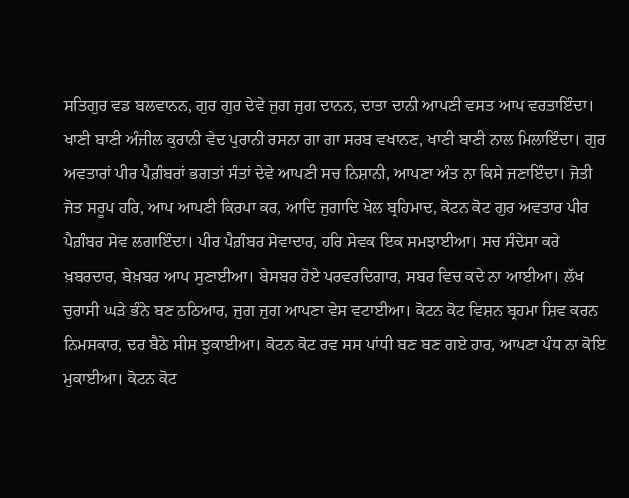ਸਤਿਗੁਰ ਵਡ ਬਲਵਾਨਨ, ਗੁਰ ਗੁਰ ਦੇਵੇ ਜੁਗ ਜੁਗ ਦਾਨਨ, ਦਾਤਾ ਦਾਨੀ ਆਪਣੀ ਵਸਤ ਆਪ ਵਰਤਾਇੰਦਾ। ਖਾਣੀ ਬਾਣੀ ਅੰਜੀਲ ਕੁਰਾਨੀ ਵੇਦ ਪੁਰਾਨੀ ਰਸਨਾ ਗਾ ਗਾ ਸਰਬ ਵਖਾਨਣ, ਖਾਣੀ ਬਾਣੀ ਨਾਲ ਮਿਲਾਇੰਦਾ। ਗੁਰ ਅਵਤਾਰਾਂ ਪੀਰ ਪੈਗ਼ੰਬਰਾਂ ਭਗਤਾਂ ਸੰਤਾਂ ਦੇਵੇ ਆਪਣੀ ਸਚ ਨਿਸ਼ਾਨੀ, ਆਪਣਾ ਅੰਤ ਨਾ ਕਿਸੇ ਜਣਾਇੰਦਾ। ਜੋਤੀ ਜੋਤ ਸਰੂਪ ਹਰਿ, ਆਪ ਆਪਣੀ ਕਿਰਪਾ ਕਰ, ਆਦਿ ਜੁਗਾਦਿ ਖੇਲ ਬ੍ਰਹਿਮਾਦ, ਕੋਟਨ ਕੋਟ ਗੁਰ ਅਵਤਾਰ ਪੀਰ ਪੈਗ਼ੰਬਰ ਸੇਵ ਲਗਾਇੰਦਾ। ਪੀਰ ਪੈਗ਼ੰਬਰ ਸੇਵਾਦਾਰ, ਹਰਿ ਸੇਵਕ ਇਕ ਸਮਝਾਈਆ। ਸਚ ਸੰਦੇਸਾ ਕਰੇ ਖ਼ਬਰਦਾਰ, ਬੇਖ਼ਬਰ ਆਪ ਸੁਣਾਈਆ। ਬੇਸਬਰ ਹੋਏ ਪਰਵਰਦਿਗਾਰ, ਸਬਰ ਵਿਚ ਕਦੇ ਨਾ ਆਈਆ। ਲੱਖ ਚੁਰਾਸੀ ਘੜੇ ਭੰਨੇ ਬਣ ਠਠਿਆਰ, ਜੁਗ ਜੁਗ ਆਪਣਾ ਵੇਸ ਵਟਾਈਆ। ਕੋਟਨ ਕੋਟ ਵਿਸ਼ਨ ਬ੍ਰਹਮਾ ਸ਼ਿਵ ਕਰਨ ਨਿਮਸਕਾਰ, ਦਰ ਬੈਠੇ ਸੀਸ ਝੁਕਾਈਆ। ਕੋਟਨ ਕੋਟ ਰਵ ਸਸ ਪਾਂਧੀ ਬਣ ਬਣ ਗਏ ਹਾਰ, ਆਪਣਾ ਪੰਧ ਨਾ ਕੋਇ ਮੁਕਾਈਆ। ਕੋਟਨ ਕੋਟ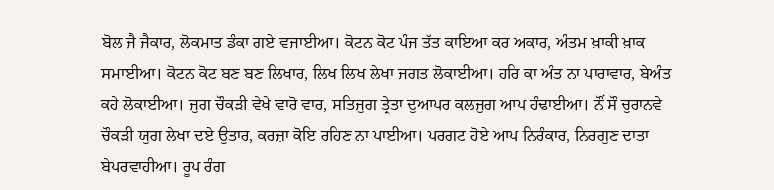ਬੋਲ ਜੈ ਜੈਕਾਰ, ਲੋਕਮਾਤ ਡੰਕਾ ਗਏ ਵਜਾਈਆ। ਕੋਟਨ ਕੋਟ ਪੰਜ ਤੱਤ ਕਾਇਆ ਕਰ ਅਕਾਰ, ਅੰਤਮ ਖ਼ਾਕੀ ਖ਼ਾਕ ਸਮਾਈਆ। ਕੋਟਨ ਕੋਟ ਬਣ ਬਣ ਲਿਖਾਰ, ਲਿਖ ਲਿਖ ਲੇਖਾ ਜਗਤ ਲੋਕਾਈਆ। ਹਰਿ ਕਾ ਅੰਤ ਨਾ ਪਾਰਾਵਾਰ, ਬੇਅੰਤ ਕਹੇ ਲੋਕਾਈਆ। ਜੁਗ ਚੌਕੜੀ ਵੇਖੇ ਵਾਰੋ ਵਾਰ, ਸਤਿਜੁਗ ਤ੍ਰੇਤਾ ਦੁਆਪਰ ਕਲਜੁਗ ਆਪ ਹੰਢਾਈਆ। ਨੌਂ ਸੌ ਚੁਰਾਨਵੇ ਚੌਕੜੀ ਯੁਗ ਲੇਖਾ ਦਏ ਉਤਾਰ, ਕਰਜ਼ਾ ਕੋਇ ਰਹਿਣ ਨਾ ਪਾਈਆ। ਪਰਗਟ ਹੋਏ ਆਪ ਨਿਰੰਕਾਰ, ਨਿਰਗੁਣ ਦਾਤਾ ਬੇਪਰਵਾਹੀਆ। ਰੂਪ ਰੰਗ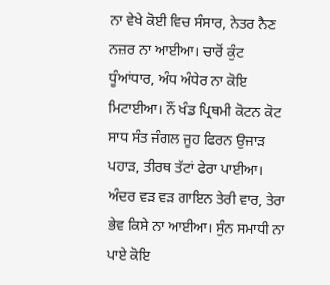ਨਾ ਵੇਖੇ ਕੋਈ ਵਿਚ ਸੰਸਾਰ, ਨੇਤਰ ਨੈਣ ਨਜ਼ਰ ਨਾ ਆਈਆ। ਚਾਰੋਂ ਕੁੰਟ ਧੂੰਆਂਧਾਰ, ਅੰਧ ਅੰਧੇਰ ਨਾ ਕੋਇ ਮਿਟਾਈਆ। ਨੌਂ ਖੰਡ ਪ੍ਰਿਥਮੀ ਕੋਟਨ ਕੋਟ ਸਾਧ ਸੰਤ ਜੰਗਲ ਜੂਹ ਫਿਰਨ ਉਜਾੜ ਪਹਾੜ, ਤੀਰਥ ਤੱਟਾਂ ਫੇਰਾ ਪਾਈਆ। ਅੰਦਰ ਵੜ ਵੜ ਗਾਇਨ ਤੇਰੀ ਵਾਰ, ਤੇਰਾ ਭੇਵ ਕਿਸੇ ਨਾ ਆਈਆ। ਸੁੰਨ ਸਮਾਧੀ ਨਾ ਪਾਏ ਕੋਇ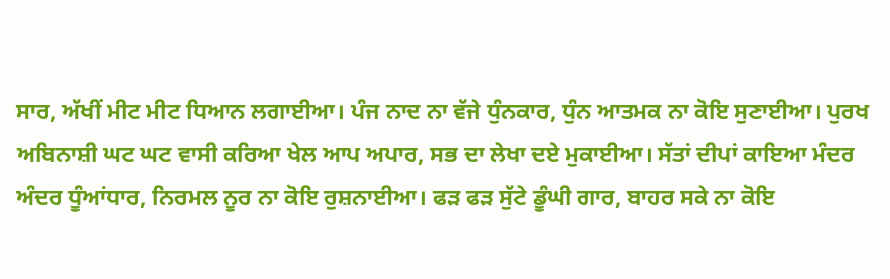ਸਾਰ, ਅੱਖੀਂ ਮੀਟ ਮੀਟ ਧਿਆਨ ਲਗਾਈਆ। ਪੰਜ ਨਾਦ ਨਾ ਵੱਜੇ ਧੁੰਨਕਾਰ, ਧੁੰਨ ਆਤਮਕ ਨਾ ਕੋਇ ਸੁਣਾਈਆ। ਪੁਰਖ ਅਬਿਨਾਸ਼ੀ ਘਟ ਘਟ ਵਾਸੀ ਕਰਿਆ ਖੇਲ ਆਪ ਅਪਾਰ, ਸਭ ਦਾ ਲੇਖਾ ਦਏ ਮੁਕਾਈਆ। ਸੱਤਾਂ ਦੀਪਾਂ ਕਾਇਆ ਮੰਦਰ ਅੰਦਰ ਧੂੰਆਂਧਾਰ, ਨਿਰਮਲ ਨੂਰ ਨਾ ਕੋਇ ਰੁਸ਼ਨਾਈਆ। ਫੜ ਫੜ ਸੁੱਟੇ ਡੂੰਘੀ ਗਾਰ, ਬਾਹਰ ਸਕੇ ਨਾ ਕੋਇ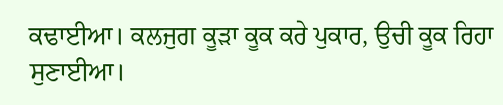ਕਢਾਈਆ। ਕਲਜੁਗ ਕੂੜਾ ਕੂਕ ਕਰੇ ਪੁਕਾਰ, ਉਚੀ ਕੂਕ ਰਿਹਾ ਸੁਣਾਈਆ।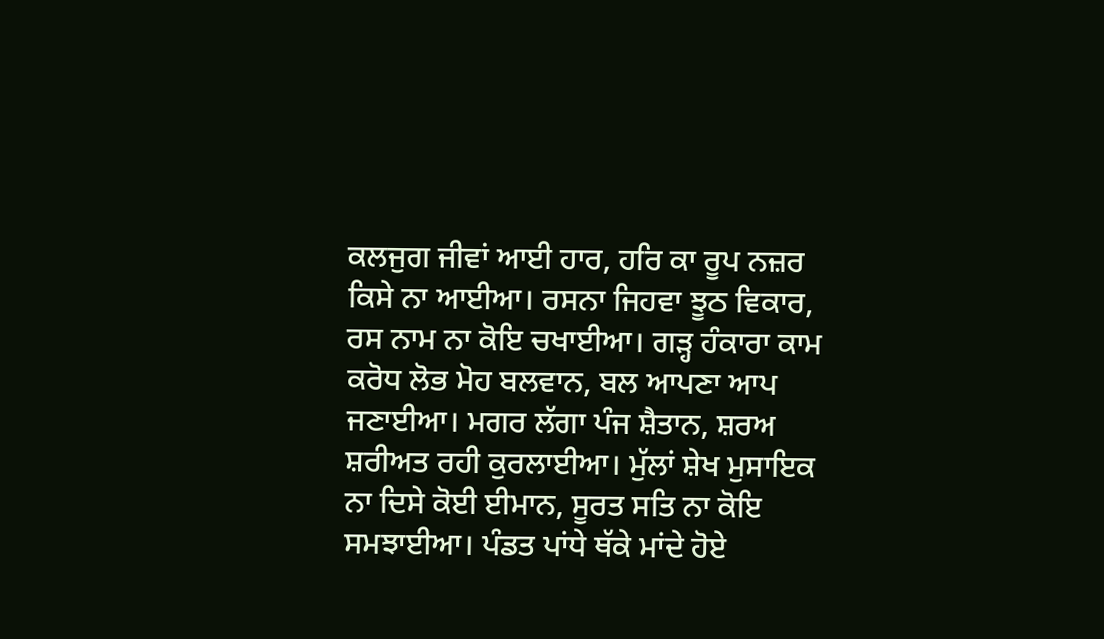ਕਲਜੁਗ ਜੀਵਾਂ ਆਈ ਹਾਰ, ਹਰਿ ਕਾ ਰੂਪ ਨਜ਼ਰ ਕਿਸੇ ਨਾ ਆਈਆ। ਰਸਨਾ ਜਿਹਵਾ ਝੂਠ ਵਿਕਾਰ, ਰਸ ਨਾਮ ਨਾ ਕੋਇ ਚਖਾਈਆ। ਗੜ੍ਹ ਹੰਕਾਰਾ ਕਾਮ ਕਰੋਧ ਲੋਭ ਮੋਹ ਬਲਵਾਨ, ਬਲ ਆਪਣਾ ਆਪ ਜਣਾਈਆ। ਮਗਰ ਲੱਗਾ ਪੰਜ ਸ਼ੈਤਾਨ, ਸ਼ਰਅ ਸ਼ਰੀਅਤ ਰਹੀ ਕੁਰਲਾਈਆ। ਮੁੱਲਾਂ ਸ਼ੇਖ ਮੁਸਾਇਕ ਨਾ ਦਿਸੇ ਕੋਈ ਈਮਾਨ, ਸੂਰਤ ਸਤਿ ਨਾ ਕੋਇ ਸਮਝਾਈਆ। ਪੰਡਤ ਪਾਂਧੇ ਥੱਕੇ ਮਾਂਦੇ ਹੋਏ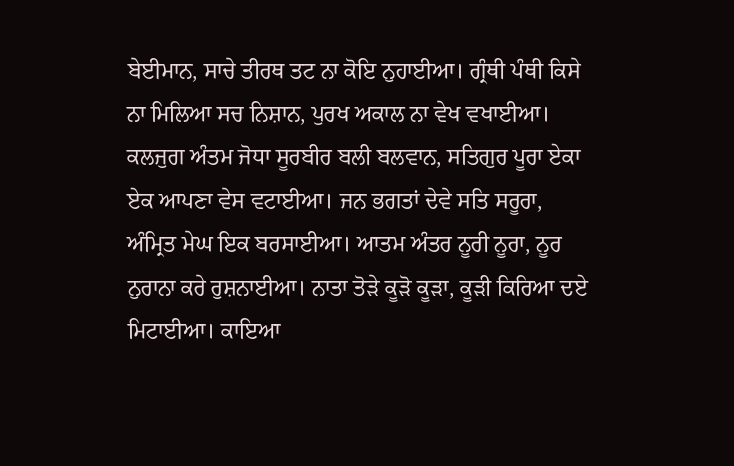ਬੇਈਮਾਨ, ਸਾਚੇ ਤੀਰਥ ਤਟ ਨਾ ਕੋਇ ਨੁਹਾਈਆ। ਗ੍ਰੰਥੀ ਪੰਥੀ ਕਿਸੇ ਨਾ ਮਿਲਿਆ ਸਚ ਨਿਸ਼ਾਨ, ਪੁਰਖ ਅਕਾਲ ਨਾ ਵੇਖ ਵਖਾਈਆ। ਕਲਜੁਗ ਅੰਤਮ ਜੋਧਾ ਸੂਰਬੀਰ ਬਲੀ ਬਲਵਾਨ, ਸਤਿਗੁਰ ਪੂਰਾ ਏਕਾ ਏਕ ਆਪਣਾ ਵੇਸ ਵਟਾਈਆ। ਜਨ ਭਗਤਾਂ ਦੇਵੇ ਸਤਿ ਸਰੂਰਾ, ਅੰਮ੍ਰਿਤ ਮੇਘ ਇਕ ਬਰਸਾਈਆ। ਆਤਮ ਅੰਤਰ ਨੂਰੀ ਨੂਰਾ, ਨੂਰ ਨੁਰਾਨਾ ਕਰੇ ਰੁਸ਼ਨਾਈਆ। ਨਾਤਾ ਤੋੜੇ ਕੂੜੋ ਕੂੜਾ, ਕੂੜੀ ਕਿਰਿਆ ਦਏ ਮਿਟਾਈਆ। ਕਾਇਆ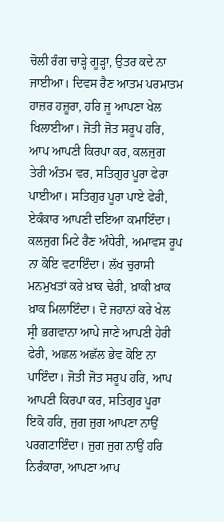ਚੋਲੀ ਰੰਗ ਚਾੜ੍ਹੇ ਗੂੜ੍ਹਾ, ਉਤਰ ਕਦੇ ਨਾ ਜਾਈਆ। ਦਿਵਸ ਰੈਣ ਆਤਮ ਪਰਮਾਤਮ ਹਾਜ਼ਰ ਹਜ਼ੂਰਾ, ਹਰਿ ਜੂ ਆਪਣਾ ਖੇਲ ਖਿਲਾਈਆ। ਜੋਤੀ ਜੋਤ ਸਰੂਪ ਹਰਿ, ਆਪ ਆਪਣੀ ਕਿਰਪਾ ਕਰ, ਕਲਜੁਗ ਤੇਰੀ ਅੰਤਮ ਵਰ, ਸਤਿਗੁਰ ਪੂਰਾ ਫੇਰਾ ਪਾਈਆ। ਸਤਿਗੁਰ ਪੂਰਾ ਪਾਏ ਫੇਰੀ, ਏਕੰਕਾਰ ਆਪਣੀ ਦਇਆ ਕਮਾਇੰਦਾ। ਕਲਜੁਗ ਮਿਟੇ ਰੈਣ ਅੰਧੇਰੀ, ਅਮਾਵਸ ਰੂਪ ਨਾ ਕੋਇ ਵਟਾਇੰਦਾ। ਲੱਖ ਚੁਰਾਸੀ ਮਨਮੁਖਤਾਂ ਕਰੇ ਖ਼ਾਕ ਢੇਰੀ, ਖ਼ਾਕੀ ਖ਼ਾਕ ਖ਼ਾਕ ਮਿਲਾਇੰਦਾ। ਦੋ ਜਹਾਨਾਂ ਕਰੇ ਖੇਲ ਸ੍ਰੀ ਭਗਵਾਨਾ ਆਪੇ ਜਾਣੇ ਆਪਣੀ ਹੇਰੀ ਫੇਰੀ, ਅਛਲ ਅਛੱਲ ਭੇਵ ਕੋਇ ਨਾ ਪਾਇੰਦਾ। ਜੋਤੀ ਜੋਤ ਸਰੂਪ ਹਰਿ, ਆਪ ਆਪਣੀ ਕਿਰਪਾ ਕਰ, ਸਤਿਗੁਰ ਪੂਰਾ ਇਕੋ ਹਰਿ, ਜੁਗ ਜੁਗ ਆਪਣਾ ਨਾਉਂ ਪਰਗਟਾਇੰਦਾ। ਜੁਗ ਜੁਗ ਨਾਉਂ ਹਰਿ ਨਿਰੰਕਾਰਾ, ਆਪਣਾ ਆਪ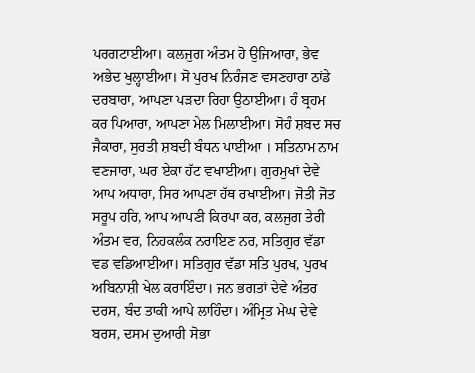ਪਰਗਟਾਈਆ। ਕਲਜੁਗ ਅੰਤਮ ਹੋ ਉਜਿਆਰਾ, ਭੇਵ ਅਭੇਦ ਖੁਲ੍ਹਾਈਆ। ਸੋ ਪੁਰਖ ਨਿਰੰਜਣ ਵਸਣਹਾਰਾ ਠਾਂਡੇ ਦਰਬਾਰਾ, ਆਪਣਾ ਪੜਦਾ ਰਿਹਾ ਉਠਾਈਆ। ਹੰ ਬ੍ਰਹਮ ਕਰ ਪਿਆਰਾ, ਆਪਣਾ ਮੇਲ ਮਿਲਾਈਆ। ਸੋਹੰ ਸ਼ਬਦ ਸਚ ਜੈਕਾਰਾ, ਸੁਰਤੀ ਸ਼ਬਦੀ ਬੰਧਨ ਪਾਈਆ । ਸਤਿਨਾਮ ਨਾਮ ਵਣਜਾਰਾ, ਘਰ ਏਕਾ ਹੱਟ ਵਖਾਈਆ। ਗੁਰਮੁਖਾਂ ਦੇਵੇ ਆਪ ਅਧਾਰਾ, ਸਿਰ ਆਪਣਾ ਹੱਥ ਰਖਾਈਆ। ਜੋਤੀ ਜੋਤ ਸਰੂਪ ਹਰਿ, ਆਪ ਆਪਣੀ ਕਿਰਪਾ ਕਰ, ਕਲਜੁਗ ਤੇਰੀ ਅੰਤਮ ਵਰ, ਨਿਹਕਲੰਕ ਨਰਾਇਣ ਨਰ, ਸਤਿਗੁਰ ਵੱਡਾ ਵਡ ਵਡਿਆਈਆ। ਸਤਿਗੁਰ ਵੱਡਾ ਸਤਿ ਪੁਰਖ, ਪੁਰਖ ਅਬਿਨਾਸ਼ੀ ਖੇਲ ਕਰਾਇੰਦਾ। ਜਨ ਭਗਤਾਂ ਦੇਵੇ ਅੰਤਰ ਦਰਸ, ਬੰਦ ਤਾਕੀ ਆਪੇ ਲਾਹਿੰਦਾ। ਅੰਮ੍ਰਿਤ ਮੇਘ ਦੇਵੇ ਬਰਸ, ਦਸਮ ਦੁਆਰੀ ਸੋਭਾ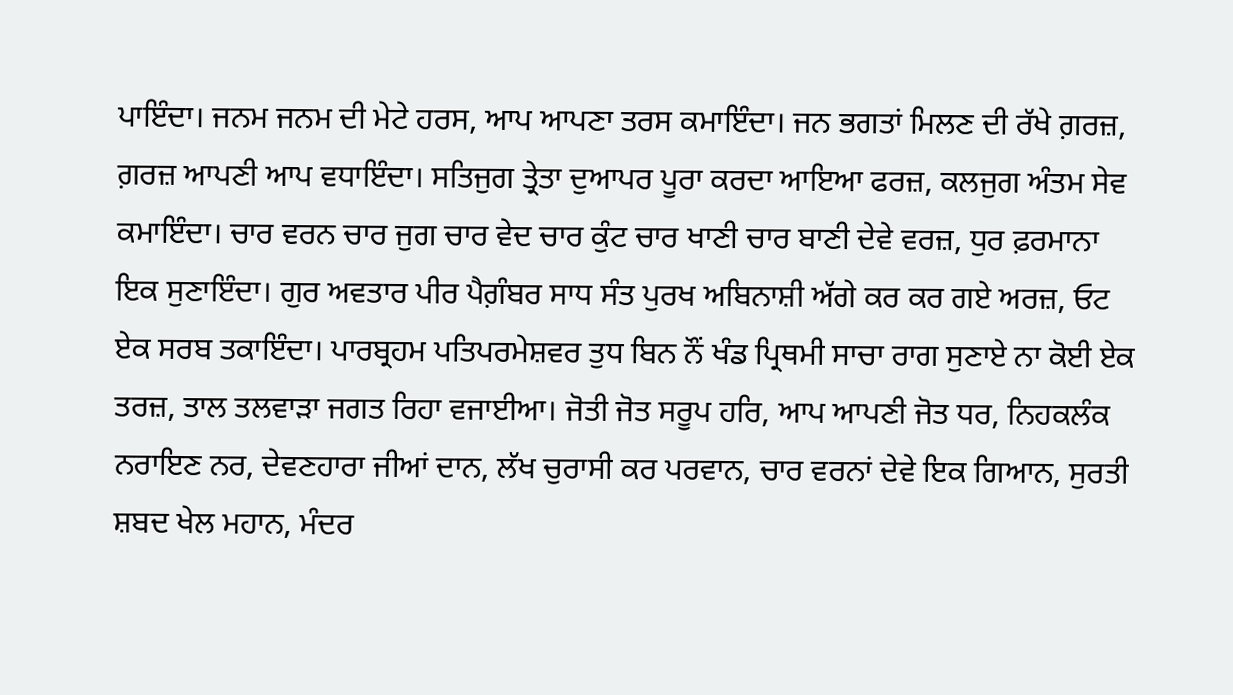ਪਾਇੰਦਾ। ਜਨਮ ਜਨਮ ਦੀ ਮੇਟੇ ਹਰਸ, ਆਪ ਆਪਣਾ ਤਰਸ ਕਮਾਇੰਦਾ। ਜਨ ਭਗਤਾਂ ਮਿਲਣ ਦੀ ਰੱਖੇ ਗ਼ਰਜ਼, ਗ਼ਰਜ਼ ਆਪਣੀ ਆਪ ਵਧਾਇੰਦਾ। ਸਤਿਜੁਗ ਤ੍ਰੇਤਾ ਦੁਆਪਰ ਪੂਰਾ ਕਰਦਾ ਆਇਆ ਫਰਜ਼, ਕਲਜੁਗ ਅੰਤਮ ਸੇਵ ਕਮਾਇੰਦਾ। ਚਾਰ ਵਰਨ ਚਾਰ ਜੁਗ ਚਾਰ ਵੇਦ ਚਾਰ ਕੁੰਟ ਚਾਰ ਖਾਣੀ ਚਾਰ ਬਾਣੀ ਦੇਵੇ ਵਰਜ਼, ਧੁਰ ਫ਼ਰਮਾਨਾ ਇਕ ਸੁਣਾਇੰਦਾ। ਗੁਰ ਅਵਤਾਰ ਪੀਰ ਪੈਗ਼ੰਬਰ ਸਾਧ ਸੰਤ ਪੁਰਖ ਅਬਿਨਾਸ਼ੀ ਅੱਗੇ ਕਰ ਕਰ ਗਏ ਅਰਜ਼, ਓਟ ਏਕ ਸਰਬ ਤਕਾਇੰਦਾ। ਪਾਰਬ੍ਰਹਮ ਪਤਿਪਰਮੇਸ਼ਵਰ ਤੁਧ ਬਿਨ ਨੌਂ ਖੰਡ ਪ੍ਰਿਥਮੀ ਸਾਚਾ ਰਾਗ ਸੁਣਾਏ ਨਾ ਕੋਈ ਏਕ ਤਰਜ਼, ਤਾਲ ਤਲਵਾੜਾ ਜਗਤ ਰਿਹਾ ਵਜਾਈਆ। ਜੋਤੀ ਜੋਤ ਸਰੂਪ ਹਰਿ, ਆਪ ਆਪਣੀ ਜੋਤ ਧਰ, ਨਿਹਕਲੰਕ ਨਰਾਇਣ ਨਰ, ਦੇਵਣਹਾਰਾ ਜੀਆਂ ਦਾਨ, ਲੱਖ ਚੁਰਾਸੀ ਕਰ ਪਰਵਾਨ, ਚਾਰ ਵਰਨਾਂ ਦੇਵੇ ਇਕ ਗਿਆਨ, ਸੁਰਤੀ ਸ਼ਬਦ ਖੇਲ ਮਹਾਨ, ਮੰਦਰ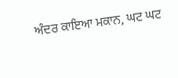ਅੰਦਰ ਕਾਇਆ ਮਕਾਨ, ਘਟ ਘਟ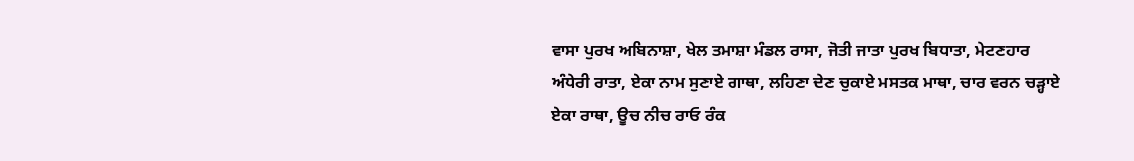ਵਾਸਾ ਪੁਰਖ ਅਬਿਨਾਸ਼ਾ, ਖੇਲ ਤਮਾਸ਼ਾ ਮੰਡਲ ਰਾਸਾ, ਜੋਤੀ ਜਾਤਾ ਪੁਰਖ ਬਿਧਾਤਾ, ਮੇਟਣਹਾਰ ਅੰਧੇਰੀ ਰਾਤਾ, ਏਕਾ ਨਾਮ ਸੁਣਾਏ ਗਾਥਾ, ਲਹਿਣਾ ਦੇਣ ਚੁਕਾਏ ਮਸਤਕ ਮਾਥਾ, ਚਾਰ ਵਰਨ ਚੜ੍ਹਾਏ ਏਕਾ ਰਾਥਾ, ਊਚ ਨੀਚ ਰਾਓ ਰੰਕ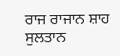ਰਾਜ ਰਾਜਾਨ ਸ਼ਾਹ ਸੁਲਤਾਨ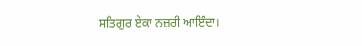ਸਤਿਗੁਰ ਏਕਾ ਨਜ਼ਰੀ ਆਇੰਦਾ।